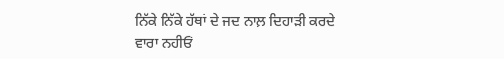ਨਿੱਕੇ ਨਿੱਕੇ ਹੱਥਾਂ ਦੇ ਜਦ ਨਾਲ਼ ਦਿਹਾੜੀ ਕਰਦੇ
ਵਾਰਾ ਨਹੀਓਂ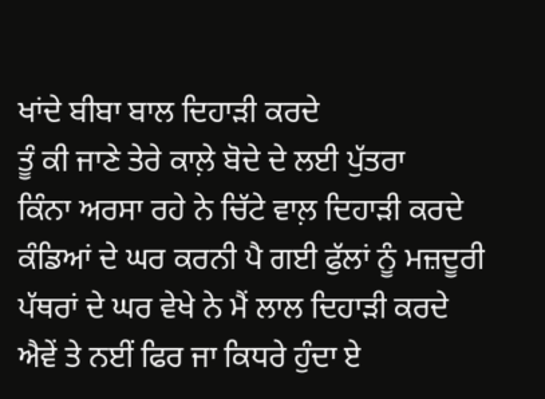ਖਾਂਦੇ ਬੀਬਾ ਬਾਲ ਦਿਹਾੜੀ ਕਰਦੇ
ਤੂੰ ਕੀ ਜਾਣੇ ਤੇਰੇ ਕਾਲ਼ੇ ਬੋਦੇ ਦੇ ਲਈ ਪੁੱਤਰਾ
ਕਿੰਨਾ ਅਰਸਾ ਰਹੇ ਨੇ ਚਿੱਟੇ ਵਾਲ਼ ਦਿਹਾੜੀ ਕਰਦੇ
ਕੰਡਿਆਂ ਦੇ ਘਰ ਕਰਨੀ ਪੈ ਗਈ ਫੁੱਲਾਂ ਨੂੰ ਮਜ਼ਦੂਰੀ
ਪੱਥਰਾਂ ਦੇ ਘਰ ਵੇਖੇ ਨੇ ਮੈਂ ਲਾਲ ਦਿਹਾੜੀ ਕਰਦੇ
ਐਵੇਂ ਤੇ ਨਈਂ ਫਿਰ ਜਾ ਕਿਧਰੇ ਹੁੰਦਾ ਏ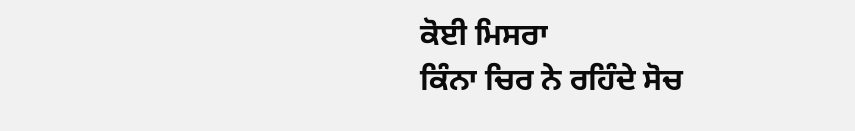ਕੋਈ ਮਿਸਰਾ
ਕਿੰਨਾ ਚਿਰ ਨੇ ਰਹਿੰਦੇ ਸੋਚ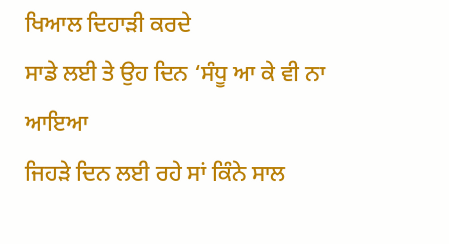ਖਿਆਲ ਦਿਹਾੜੀ ਕਰਦੇ
ਸਾਡੇ ਲਈ ਤੇ ਉਹ ਦਿਨ ‘ਸੰਧੂ ਆ ਕੇ ਵੀ ਨਾ ਆਇਆ
ਜਿਹੜੇ ਦਿਨ ਲਈ ਰਹੇ ਸਾਂ ਕਿੰਨੇ ਸਾਲ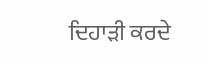ਦਿਹਾੜੀ ਕਰਦੇ